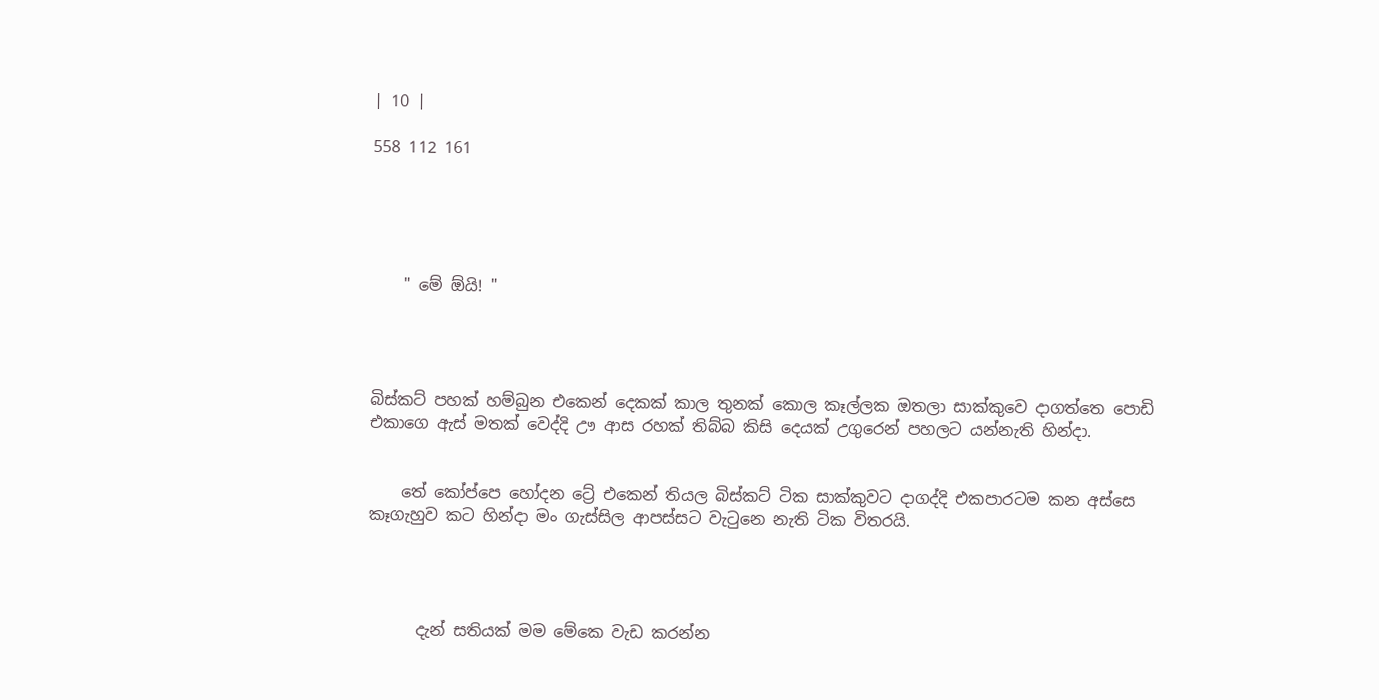| 10 |

558 112 161





    " මේ ඕයි! "




බිස්කට් පහක් හම්බුන එකෙන් දෙකක් කාල තුනක් කොල කෑල්ලක ඔතලා සාක්කුවෙ දාගත්තෙ පොඩි එකාගෙ ඇස් මතක් වෙද්දි ඌ ආස රහක් තිබ්බ කිසි දෙයක් උගුරෙන් පහලට යන්නැති හින්දා.


    තේ කෝප්පෙ හෝදන ට්‍රේ එකෙන් තියල බිස්කට් ටික සාක්කුවට දාගද්දි එකපාරටම කන අස්සෙ කෑගැහුව කට හින්දා මං ගැස්සිල ආපස්සට වැටුනෙ නැති ටික විතරයි.




      දැන් සතියක් මම මේකෙ වැඩ කරන්න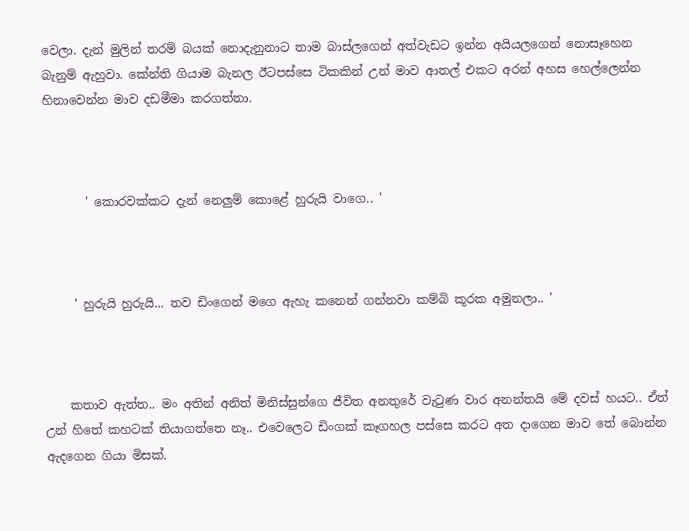වෙලා. දැන් මුලින් තරම් බයක් නොදැනුනාට තාම බාස්ලගෙන් අත්වැඩට ඉන්න අයියලගෙන් නොසෑහෙන බැනුම් ඇහුවා. කේන්ති ගියාම බැනල ඊටපස්සෙ ටිකකින් උන් මාව ආතල් එකට අරන් අහස හෙල්ලෙන්න හිනාවෙන්න මාව දඩමීමා කරගත්තා.



       ' කොරවක්කට දැන් නෙලුම් කොළේ හුරුයි වාගෙ.. '



     ' හුරුයි හුරුයි... තව ඩිංගෙන් මගෙ ඇහැ කනෙන් ගන්නවා කම්බි කූරක අමුනලා.. '



    කතාව ඇත්ත.. මං අතින් අනිත් මිනිස්සුන්ගෙ ජීවිත අනතුරේ වැටුණ වාර අනන්තයි මේ දවස් හයට.. ඒත් උන් හිතේ කහටක් තියාගත්තෙ නෑ.. එවෙලෙට ඩිංගක් කෑගහල පස්සෙ කරට අත දාගෙන මාව තේ බොන්න ඇදගෙන ගියා මිසක්.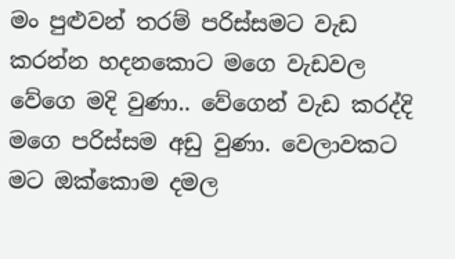මං පුළුවන් තරම් පරිස්සමට වැඩ කරන්න හදනකොට මගෙ වැඩවල වේගෙ මදි වුණා.. වේගෙන් වැඩ කරද්දි මගෙ පරිස්සම අඩු වුණා. වෙලාවකට මට ඔක්කොම දමල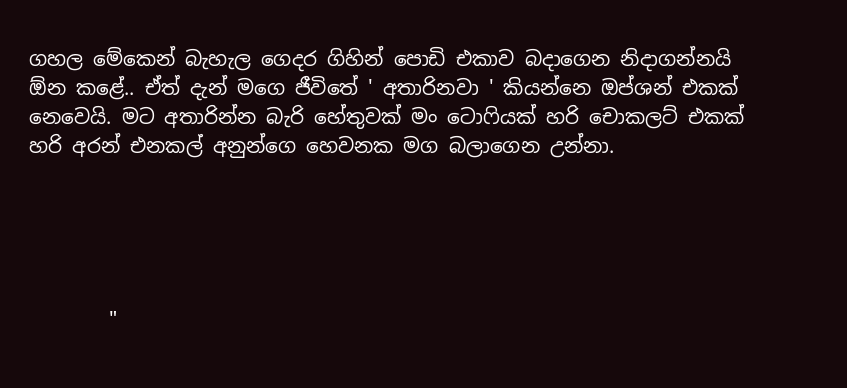ගහල මේකෙන් බැහැල ගෙදර ගිහින් පොඩි එකාව බදාගෙන නිදාගන්නයි ඕන කළේ.. ඒත් දැන් මගෙ ජීවිතේ ' අතාරිනවා ' කියන්නෙ ඔප්ශන් එකක් නෙවෙයි. මට අතාරින්න බැරි හේතුවක් මං ටොෆියක් හරි චොකලට් එකක් හරි අරන් එනකල් අනුන්ගෙ හෙවනක මග බලාගෙන උන්නා.





        "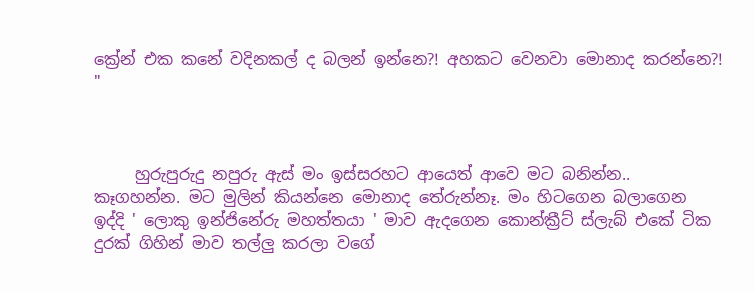ක්‍රේන් එක කනේ වදිනකල් ද බලන් ඉන්නෙ?! අහකට වෙනවා මොනාද කරන්නෙ?! "



     හුරුපුරුදු නපුරු ඇස් මං ඉස්සරහට ආයෙත් ආවෙ මට බනින්න.. කෑගහන්න. මට මුලින් කියන්නෙ මොනාද තේරුන්නෑ. මං හිටගෙන බලාගෙන ඉද්දි ' ලොකු ඉන්ජිනේරු මහත්තයා ' මාව ඇදගෙන කොන්ක්‍රීට් ස්ලැබ් එකේ ටික දුරක් ගිහින් මාව තල්ලු කරලා වගේ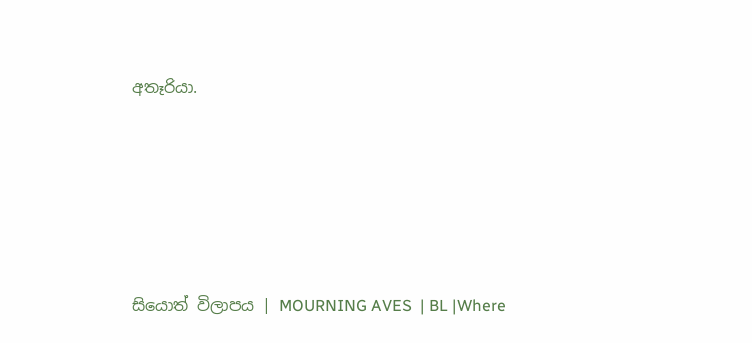අතෑරියා.





සියොත් විලාපය | MOURNING AVES  | BL |Where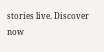stories live. Discover now